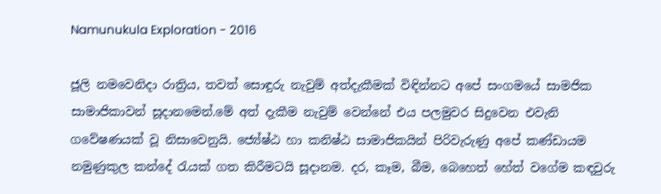Namunukula Exploration - 2016

ජූලි නමවෙනිදා රාත්‍රිය, තවත් සොඳුරු නැවුම් අත්දැකීමක් විඳින්නට අපේ සංගමයේ සාමජික සාමාජිකාවන් සූදානමෙන්.මේ අත් දැකීම නැවුම් වෙන්නේ එය පලමුවර සිදුවෙන එවැනි ගවේෂණයක් වූ නිසාවෙනුයි. ජ්‍යේෂ්ඨ හා කනිෂ්ඨ සාමාජිකයින් පිරිවැරුණු අපේ කණ්ඩායම නමුණුකුල කන්දේ රැයක් ගත කිරීමටයි සූදානම. දර, කෑම, බීම, බෙහෙත් හේත් වගේම කඳවුරු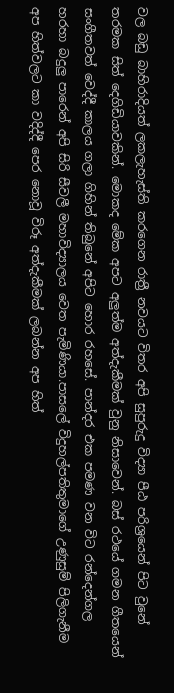වල බඩු බාහිරාදියත් ලකලැහැස්ති කරගෙන රාත්‍රී නවයට විතර අපි සුපුරුදු විද්‍යා පීඨ පරිශ්‍රයෙන් පිට වුනේ තරමක සිත් දෙගිඩියාවකින්. මොකද මේක අපට අලුත්ම අත්දැකීමක් වුනු නිසාවෙන්. බස් රථයේ ගමන ගීතයෙන් සංගීතවත් වෙද්දී කාලය ගලා ගිහින් තිබුනේ අපිට හොර රහසේ. පාන්දර එක පමණ වන විට රන්දෙන්ගල හරහා බදුලු පාරෙන් අපි සිරි සීවලී මහාවිද්‍යාලය වෙත පැමිණියා.පාසලේ විදුහල්පතිතුමාගේ උණුසුම් පිලිගැනීම අප හිත්වලට කා වදිද්දී පෙර නොවූ විරූ අත්දැකීමක් ලබන්න අප හිත්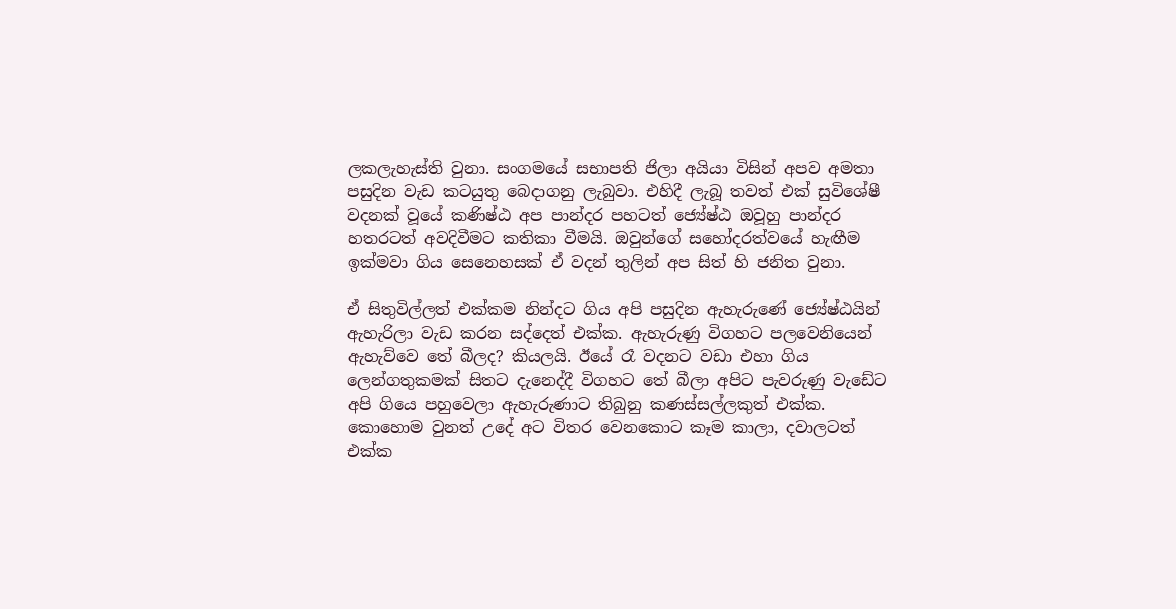ලකලැහැස්ති වුනා. සංගමයේ සභාපති ජිලා අයියා විසින් අපව අමතා පසුදින වැඩ කටයුතු බෙදාගනු ලැබුවා. එහිදී ලැබූ තවත් එක් සුවිශේෂී වදනක් වූයේ කණිෂ්ඨ අප පාන්දර පහටත් ජ්‍යේෂ්ඨ ඔවූහු පාන්දර හතරටත් අවදිවීමට කතිකා වීමයි. ඔවුන්ගේ සහෝදරත්වයේ හැඟීම ඉක්මවා ගිය සෙනෙහසක් ඒ වදන් තුලින් අප සිත් හි ජනිත වුනා.

ඒ සිතුවිල්ලත් එක්කම නින්දට ගිය අපි පසුදින ඇහැරුණේ ජ්‍යේෂ්ඨයින් ඇහැරිලා වැඩ කරන සද්දෙත් එක්ක. ඇහැරුණු විගහට පලවෙනියෙන් ඇහැව්වෙ තේ බීලද? කියලයි. ඊයේ රෑ වදනට වඩා එහා ගිය ලෙන්ගතුකමක් සිතට දැනෙද්දී විගහට තේ බීලා අපිට පැවරුණු වැඩේට අපි ගියෙ පහුවෙලා ඇහැරුණාට තිබුනු කණස්සල්ලකුත් එක්ක. කොහොම වුනත් උදේ අට විතර වෙනකොට කෑම කාලා, දවාලටත් එක්ක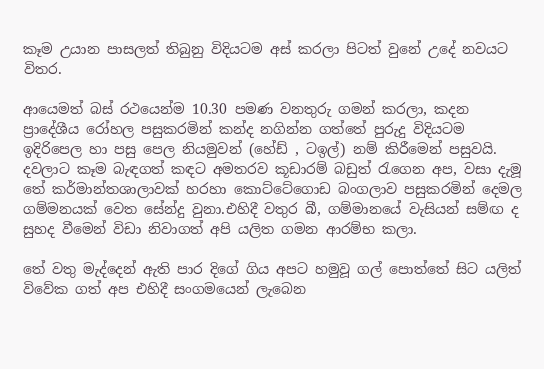කෑම උයාන පාසලත් තිබුනු විදියටම අස් කරලා පිටත් වුනේ උදේ නවයට විතර.

ආයෙමත් බස් රථයෙන්ම 10.30 පමණ වනතුරු ගමන් කරලා, කදන ප්‍රාදේශීය රෝහල පසුකරමින් කන්ද නගින්න ගත්තේ පුරුදු විදියටම ඉදිරිපෙල හා පසු පෙල නියමුවන් (හේඩ් , ටඉල්) නම් කිරීමෙන් පසුවයි. දවලාට කෑම බැඳගත් කඳට අමතරව කූඩාරම් බඩුත් රැගෙන අප, වසා දැමූ තේ කර්මාන්තශාලාවක් හරහා කොට්ටේගොඩ බංගලාව පසුකරමින් දෙමල ගම්මනයක් වෙත සේන්දු වුනා.එහිදී වතුර බී, ගම්මානයේ වැසියන් සම්ඟ ද සුහද වීමෙන් විඩා නිවාගත් අපි යලිත ගමන ආරම්භ කලා.

තේ වතු මැද්දෙන් ඇති පාර දිගේ ගිය අපට හමුවූ ගල් පොත්තේ සිට යලිත් විවේක ගත් අප එහිදී සංගමයෙන් ලැබෙන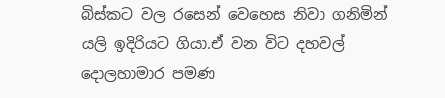බිස්කට වල රසෙන් වෙහෙස නිවා ගනිමින් යලි ඉදිරියට ගියා.ඒ වන විට දහවල් දොලහාමාර පමණ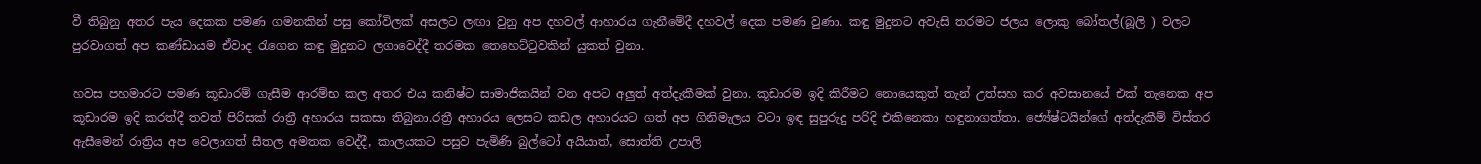වී තිබුනු අතර පැය දෙකක පමණ ගමනකින් පසු කෝවිලක් අසලට ලඟා වුනු අප දහවල් ආහාරය ගැනීමේදී දහවල් දෙක පමණ වුණා. කඳු මුදුනට අවැසි තරමට ජලය ලොකු බෝතල්(බූලි ) වලට පුරවාගත් අප කණ්ඩායම ඒවාද රැගෙන කඳු මුදුනට ලගාවෙද්දී තරමක තෙහෙට්ටුවකින් යුකත් වුනා.

හවස පහමාරට පමණ කූඩාරම් ගැසීම ආරම්භ කල අතර එය කනිෂ්ට සාමාජිකයින් වන අපට අලුත් අත්දැකීමක් වුනා. කූඩාරම ඉදි කිරීමට නොයෙකුත් තැන් උත්සහ කර අවසානයේ එක් තැනෙක අප කූඩාරම ඉදි කරත්දී තවත් පිරිසක් රාත්‍රී අහාරය සකසා තිබුනා.රත්‍රී අහාරය ලෙසට කඩල අහාරයට ගත් අප ගිනිමැලය වටා ඉඳ සුපුරුදු පරිදි එකිනෙකා හඳුනාගත්තා. ජ්‍යේෂ්ටයින්ගේ අත්දැකීම් විස්තර ඇසීමෙන් රාත්‍රිය අප වෙලාගත් සීතල අමතක වෙද්දී, කාලයකට පසුව පැමිණි බුල්ටෝ අයියාත්, සොත්ති උපාලි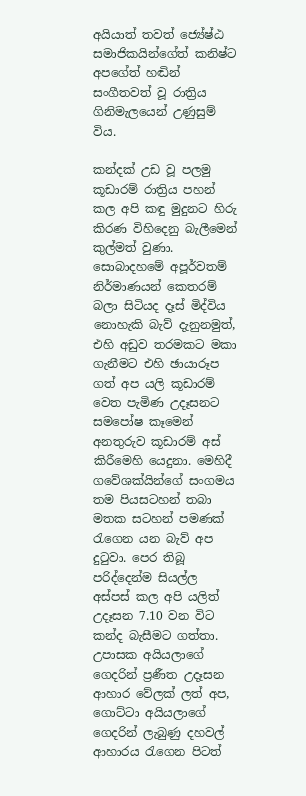අයියාත් තවත් ජ්‍යේෂ්ඨ සමාජිකයින්ගේත් කනිෂ්ට අපගේත් හඬින් සංගීතවත් වූ රාත්‍රිය ගිනිමැලයෙන් උණුසුම් විය.

කන්දක් උඩ වූ පලමු කූඩාරම් රාත්‍රිය පහන් කල අපි කඳු මුදුනට හිරු කිරණ විහිදෙනු බැලීමෙන් කුල්මත් වුණා. සොබාදහමේ අපූර්වතම් නිර්මාණයන් කෙතරම් බලා සිටියද දෑස් මිද්විය නොහැකි බැව් දැනුනමුත්, එහි අඩුව තරමකට මකා ගැනීමට එහි ඡායාරූප ගත් අප යලි කූඩාරම් වෙත පැමිණ උදෑසනට සමපෝෂ කෑමෙන් අනතුරුව කූඩාරම් අස් කිරීමෙහි යෙදුනා. මෙහිදී ගවේශක්යින්ගේ සංගමය තම පියසටහන් තබා මතක සටහන් පමණක් රැගෙන යන බැව් අප දුටුවා. පෙර තිබූ පරිද්දෙන්ම සියල්ල අස්පස් කල අපි යලිත් උදෑසන 7.10 වන විට කන්ද බැසීමට ගත්තා. උපාසක අයියලාගේ ගෙදරින් ප්‍රණීත උදෑසන ආහාර වේලක් ලත් අප, ගොට්ටා අයියලාගේ ගෙදරින් ලැබුණු දහවල් ආහාරය රැගෙන පිටත්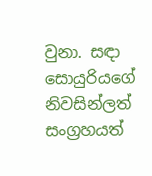වුනා. සඳා සොයුරියගේ නිවසින්ලත් සංග්‍රහයත්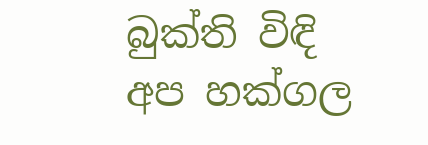බුක්ති විඳි අප හක්ගල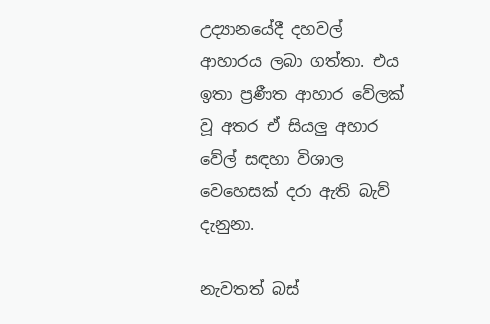උද්‍යානයේදී දහවල් ආහාරය ලබා ගත්තා. එය ඉතා ප්‍රණීත ආහාර වේලක් වූ අතර ඒ සියලු අහාර වේල් සඳහා විශාල වෙහෙසක් දරා ඇති බැව් දැනුනා.

නැවතත් බස්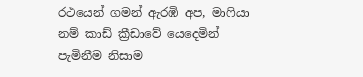රථයෙන් ගමන් ඇරඹි අප, මාෆියා නම් කාඩ් ක්‍රීඩාවේ යෙදෙමින් පැමිනීම නිසාම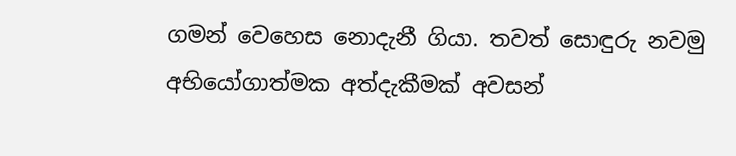ගමන් වෙහෙස නොදැනී ගියා. තවත් සොඳුරු නවමු අභියෝගාත්මක අත්දැකීමක් අවසන්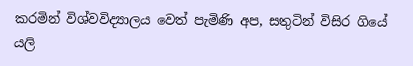කරමින් විශ්වවිද්‍යාලය වෙත් පැමිණි අප, සතුටින් විසිර ගියේ යලි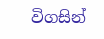විගසින්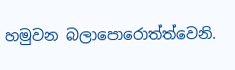හමුවන බලාපොරොත්ත්වෙනි.